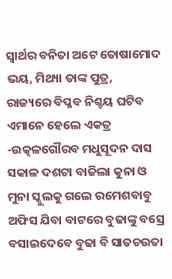ସ୍ବାର୍ଥର ବନିତା ଅଟେ ତୋଷାମୋଦ
ଭୟ, ମିଥ୍ୟା ତାଙ୍କ ପୁତ୍ର,
ରାଜ୍ୟରେ ବିପ୍ଳବ ନିଶ୍ଚୟ ଘଟିବ
ଏମାନେ ହେଲେ ଏକତ୍ର
-ଉତ୍କଳଗୌରବ ମଧୁସୂଦନ ଦାସ
ସକାଳ ଦଶଟା ବାଜିଲା କୁନା ଓ ମୁନା ସ୍କୁଲକୁ ଗଲେ ରମେଶବାବୁ ଅଫିସ ଯିବା ବାଟରେ ବୁଢାଙ୍କୁ ବସ୍ରେ ବସାଇଦେବେ ବୁଢା ବି ସାତଚଉତା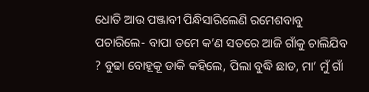ଧୋତି ଆଉ ପଞ୍ଜାବୀ ପିନ୍ଧିସାରିଲେଣି ରମେଶବାବୁ ପଚାରିଲେ- ବାପା ତମେ କ’ଣ ସତରେ ଆଜି ଗାଁକୁ ଚାଲିଯିବ ? ବୁଢା ବୋହୂକୂ ଡାକି କହିଲେ, ପିଲା ବୁଦ୍ଧି ଛାଡ, ମା’ ମୁଁ ଗାଁ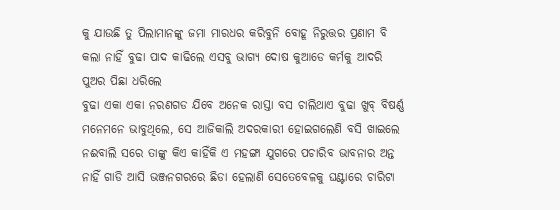କୁ ଯାଉଛି ତୁ ପିଲାମାନଙ୍କୁ ଜମା ମାରଧର କରିବୁନି ବୋହୂ ନିରୁତ୍ତର ପ୍ରଣାମ ବି କଲା ନାହିଁ ବୁଢା ପାଦ କାଢିଲେ ଏସବୁ ଭାଗ୍ୟ ଦୋଷ କୁଆଡେ କର୍ମକୁ ଆଦରି ପୁଅର ପିଛା ଧରିଲେ
ବୁଢା ଏକା ଏକା ନରଣଗଡ ଯିବେ ଅନେକ ରାସ୍ତା ବସ ଚାଲିଥାଏ ବୁଢା ଖୁବ୍ ବିଷର୍ଣ୍ଣ ମନେମନେ ଭାବୁଥିଲେ, ସେ ଆଜିକାଲି ଅଦରକାରୀ ହୋଇଗଲେଣି ବସି ଖାଇଲେ ନଈବାଲି ସରେ ତାଙ୍କୁ କିଏ କାହିଁକି ଏ ମହଙ୍ଗା ଯୁଗରେ ପଚାରିବ ଭାବନାର ଅନ୍ତ ନାହିଁ ଗାଡି ଆସି ଭଞ୍ଜନଗରରେ ଛିଡା ହେଲାଣି ସେତେବେଳକୁ ଘଣ୍ଟାରେ ଚାରିଟା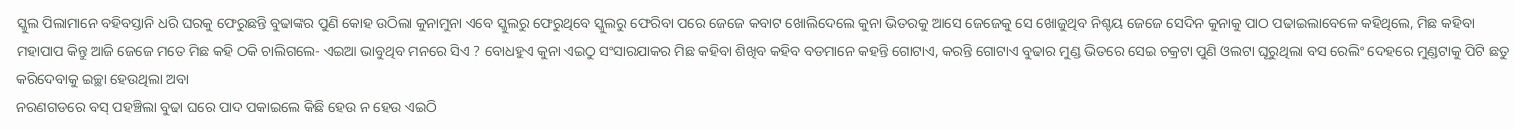ସ୍କୁଲ ପିଲାମାନେ ବହିବସ୍ତାନି ଧରି ଘରକୁ ଫେରୁଛନ୍ତି ବୁଢାଙ୍କର ପୁଣି କୋହ ଉଠିଲା କୁନାମୁନା ଏବେ ସ୍କୁଲରୁ ଫେରୁଥିବେ ସ୍କୁଲରୁ ଫେରିବା ପରେ ଜେଜେ କବାଟ ଖୋଲିଦେଲେ କୁନା ଭିତରକୁ ଆସେ ଜେଜେକୁ ସେ ଖୋଜୁଥିବ ନିଶ୍ଚୟ ଜେଜେ ସେଦିନ କୁନାକୁ ପାଠ ପଢାଇଲାବେଳେ କହିଥିଲେ, ମିଛ କହିବା ମହାପାପ କିନ୍ତୁ ଆଜି ଜେଜେ ମତେ ମିଛ କହି ଠକି ଚାଲିଗଲେ- ଏଇଆ ଭାବୁଥିବ ମନରେ ସିଏ ? ବୋଧହୁଏ କୁନା ଏଇଠୁ ସଂସାରଯାକର ମିଛ କହିବା ଶିଖିବ କହିବ ବଡମାନେ କହନ୍ତି ଗୋଟାଏ, କରନ୍ତି ଗୋଟାଏ ବୁଢାର ମୁଣ୍ଡ ଭିତରେ ସେଇ ଚକ୍ରଟା ପୁଣି ଓଲଟା ଘୂରୁଥିଲା ବସ ରେଲିଂ ଦେହରେ ମୁଣ୍ଡଟାକୁ ପିଟି ଛତୁ କରିଦେବାକୁ ଇଚ୍ଛା ହେଉଥିଲା ଅବା
ନରଣଗଡରେ ବସ୍ ପହଞ୍ଚିଲା ବୁଢା ଘରେ ପାଦ ପକାଇଲେ କିଛି ହେଉ ନ ହେଉ ଏଇଠି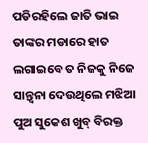ପଡିରହିଲେ ଜାତି ଭାଇ ତାଙ୍କର ମଡାରେ ହାତ ଲଗାଇବେ ତ ନିଜକୁ ନିଜେ ସାନ୍ତ୍ବନା ଦେଉଥିଲେ ମଝିଆ ପୁଅ ସୁକେଶ ଖୁବ୍ ବିରକ୍ତ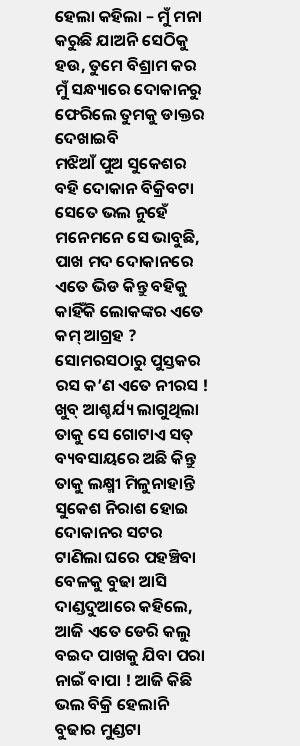ହେଲା କହିଲା – ମୁଁ ମନା କରୁଛି ଯାଅନି ସେଠିକୁ ହଉ, ତୁମେ ବିଶ୍ରାମ କର ମୁଁ ସନ୍ଧ୍ୟାରେ ଦୋକାନରୁ ଫେରିଲେ ତୁମକୁ ଡାକ୍ତର ଦେଖାଇବି
ମଝିଆଁ ପୁଅ ସୁକେଶର ବହି ଦୋକାନ ବିକ୍ରିବଟା ସେତେ ଭଲ ନୁହେଁ ମନେମନେ ସେ ଭାବୁଛି, ପାଖ ମଦ ଦୋକାନରେ ଏତେ ଭିଡ କିନ୍ତୁ ବହିକୁ କାହିଁକି ଲୋକଙ୍କର ଏତେ କମ୍ ଆଗ୍ରହ ? ସୋମରସଠାରୁ ପୁସ୍ତକର ରସ କ’ଣ ଏତେ ନୀରସ ! ଖୁବ୍ ଆଶ୍ଚର୍ଯ୍ୟ ଲାଗୁଥିଲା ତାକୁ ସେ ଗୋଟାଏ ସତ୍ ବ୍ୟବସାୟରେ ଅଛି କିନ୍ତୁ ତାକୁ ଲକ୍ଷ୍ମୀ ମିଳୁନାହାନ୍ତି ସୁକେଶ ନିରାଶ ହୋଇ ଦୋକାନର ସଟର ଟାଣିଲା ଘରେ ପହଞ୍ଚିବା ବେଳକୁ ବୁଢା ଆସି ଦାଣ୍ଡଦୁଆରେ କହିଲେ, ଆଜି ଏତେ ଡେରି କଲୁ ବଇଦ ପାଖକୁ ଯିବା ପରା
ନାଇଁ ବାପା ! ଆଜି କିଛି ଭଲ ବିକ୍ରି ହେଲାନି ବୁଢାର ମୁଣ୍ଡଟା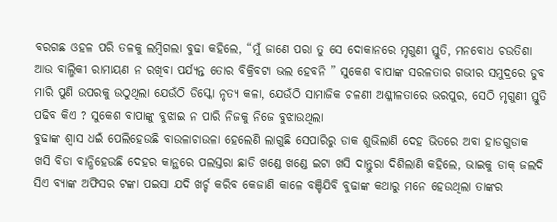ବରଗଛ ଓହଳ ପରି ତଳକୁ ଲମ୍ବିଗଲା ବୁଢା କହିଲେ, “ମୁଁ ଜାଣେ ପରା ତୁ ସେ ଦୋକାନରେ ମୃଗୁଣୀ ସ୍ତୁତି, ମନବୋଧ ଚଉତିଶା ଆଉ ବାଲ୍ମିକୀ ରାମାୟଣ ନ ରଖିବା ପର୍ଯ୍ୟନ୍ତ ତୋର ବିକ୍ରିବଟା ଭଲ ହେବନି ” ସୁକେଶ ବାପାଙ୍କ ସରଳତାର ଗଭୀର ସମୁଦ୍ରରେ ଡୁବ ମାରି ପୁଣି ଉପରକୁ ଉଠୁଥିଲା ଯେଉଁଠି ଡିସ୍କୋ ନୃତ୍ୟ କଳା, ଯେଉଁଠି ସାମାଜିକ ଚଳଣୀ ଅଶ୍ଳୀଳତାରେ ଭରପୁର, ସେଠି ମୃଗୁଣୀ ସ୍ତୁତି ପଢିବ କିଏ ? ସୁକେଶ ବାପାଙ୍କୁ ବୁଝାଇ ନ ପାରି ନିଜକୁ ନିଜେ ବୁଝାଉଥିଲା
ବୁଢାଙ୍କ ଶ୍ବାସ ଧଇଁ ପେଲିହେଉଛି ବାଉଳାଚାଉଳା ହେଲେଣି ଲାଗୁଛି ସେପାରିରୁ ଡାକ ଶୁଭିଲାଣି ଦେହ ଭିତରେ ଅବା ହାଡଗୁଡାକ ଖସି ବିଡା ବାନ୍ଧିହେଉଛି ଦେହର କାନ୍ଥରେ ପଲସ୍ତରା ଛାଡି ଖଣ୍ଡେ ଖଣ୍ଡେ ଇଟା ଖସି ଦାନ୍ତୁରା ଦିଶିଲାଣି କହିଲେ, ଭାଇକୁ ଡାକ୍ ଜଲଦି ସିଏ ବ୍ୟାଙ୍କ ଅଫିସର ଟଙ୍କା ପଇସା ଯଦି ଖର୍ଚ୍ଚ କରିବ କେଜାଣି କାଳେ ବଞ୍ଚିଯିବି ବୁଢାଙ୍କ କଥାରୁ ମନେ ହେଉଥିଲା ତାଙ୍କର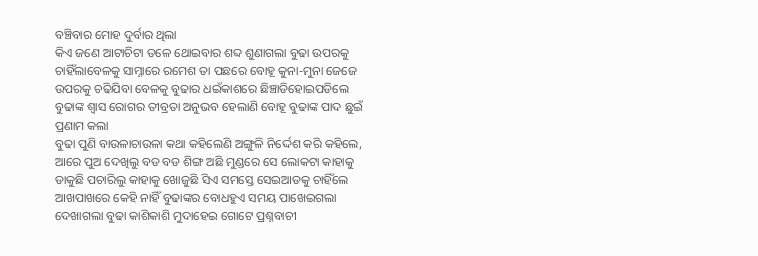ବଞ୍ଚିବାର ମୋହ ଦୁର୍ବାର ଥିଲା
କିଏ ଜଣେ ଆଟାଚିଟା ତଳେ ଥୋଇବାର ଶବ୍ଦ ଶୁଣାଗଲା ବୁଢା ଉପରକୁ ଚାହିଁଲାବେଳକୁ ସାମ୍ନାରେ ରମେଶ ତା ପଛରେ ବୋହୂ କୁନା-ମୁନା ଜେଜେ ଉପରକୁ ଚଢିଯିବା ବେଳକୁ ବୁଢାର ଧଇଁକାଶରେ ଛିଞ୍ଚାଡିହୋଇପଡିଲେ ବୁଢାଙ୍କ ଶ୍ବାସ ରୋଗର ତୀବ୍ରତା ଅନୁଭବ ହେଲାଣି ବୋହୂ ବୁଢାଙ୍କ ପାଦ ଛୁଇଁ ପ୍ରଣାମ କଲା
ବୁଢା ପୁଣି ବାଉଳାଚାଉଳା କଥା କହିଲେଣି ଅଙ୍ଗୁଳି ନିର୍ଦ୍ଦେଶ କରି କହିଲେ, ଆରେ ପୁଅ ଦେଖିଲୁ ବଡ ବଡ ଶିଙ୍ଗ ଅଛି ମୁଣ୍ଡରେ ସେ ଲୋକଟା କାହାକୁ ଡାକୁଛି ପଚାରିଲୁ କାହାକୁ ଖୋଜୁଛି ସିଏ ସମସ୍ତେ ସେଇଆଡକୁ ଚାହିଁଲେ ଆଖପାଖରେ କେହି ନାହିଁ ବୁଢାଙ୍କର ବୋଧହୁଏ ସମୟ ପାଖେଇଗଲା ଦେଖାଗଲା ବୁଢା କାଶିକାଶି ମୁଦାହେଇ ଗୋଟେ ପ୍ରଶ୍ନବାଚୀ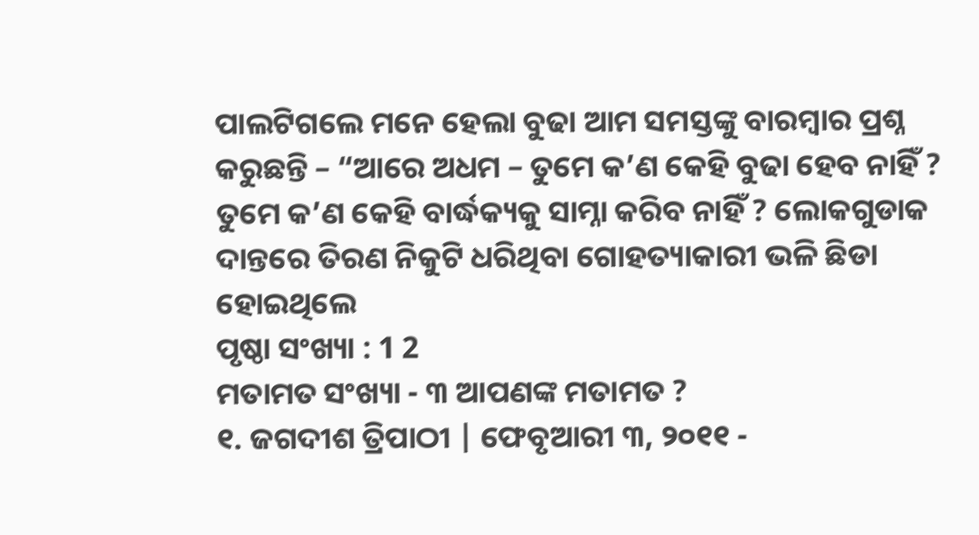ପାଲଟିଗଲେ ମନେ ହେଲା ବୁଢା ଆମ ସମସ୍ତଙ୍କୁ ବାରମ୍ବାର ପ୍ରଶ୍ନ କରୁଛନ୍ତି – “ଆରେ ଅଧମ – ତୁମେ କ’ଣ କେହି ବୁଢା ହେବ ନାହିଁ ? ତୁମେ କ’ଣ କେହି ବାର୍ଦ୍ଧକ୍ୟକୁ ସାମ୍ନା କରିବ ନାହିଁ ? ଲୋକଗୁଡାକ ଦାନ୍ତରେ ତିରଣ ନିକୁଟି ଧରିଥିବା ଗୋହତ୍ୟାକାରୀ ଭଳି ଛିଡା ହୋଇଥିଲେ
ପୃଷ୍ଠା ସଂଖ୍ୟା : 1 2
ମତାମତ ସଂଖ୍ୟା - ୩ ଆପଣଙ୍କ ମତାମତ ?
୧. ଜଗଦୀଶ ତ୍ରିପାଠୀ | ଫେବୃଆରୀ ୩, ୨୦୧୧ -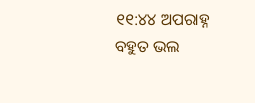୧୧:୪୪ ଅପରାହ୍ନ
ବହୁତ ଭଲ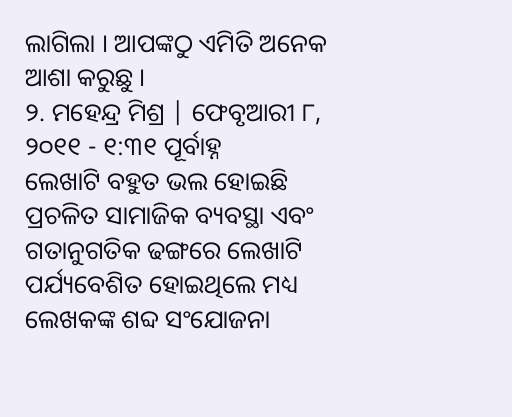ଲାଗିଲା । ଆପଙ୍କଠୁ ଏମିତି ଅନେକ ଆଶା କରୁଛୁ ।
୨. ମହେନ୍ଦ୍ର ମିଶ୍ର | ଫେବୃଆରୀ ୮, ୨୦୧୧ - ୧:୩୧ ପୂର୍ବାହ୍ନ
ଲେଖାଟି ବହୁତ ଭଲ ହୋଇଛି ପ୍ରଚଳିତ ସାମାଜିକ ବ୍ୟବସ୍ଥା ଏବଂ ଗତାନୁଗତିକ ଢଙ୍ଗରେ ଲେଖାଟି ପର୍ଯ୍ୟବେଶିତ ହୋଇଥିଲେ ମଧ୍ୟ ଲେଖକଙ୍କ ଶବ୍ଦ ସଂଯୋଜନା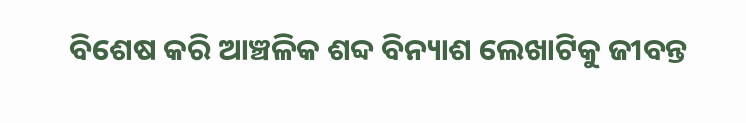ବିଶେଷ କରି ଆଞ୍ଚଳିକ ଶବ୍ଦ ବିନ୍ୟାଶ ଲେଖାଟିକୁ ଜୀବନ୍ତ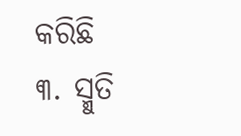କରିଛି
୩. ସ୍ମୁତି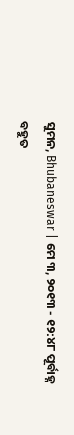ସୁମନ, Bhubaneswar | ମେ ୩, ୨୦୧୩ - ୧୨:୪୮ ପୂର୍ବାହ୍ନ
ବହୁତ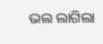ଭଲ ଲାଗିଲା